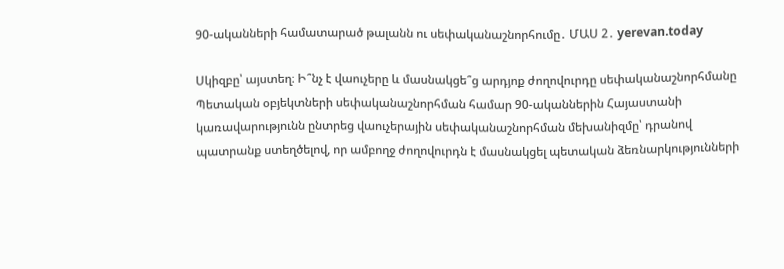90-ականների համատարած թալանն ու սեփականաշնորհումը․ ՄԱՍ 2․ yerevan.today

Սկիզբը՝ այստեղ։ Ի՞նչ է վաուչերը և մասնակցե՞ց արդյոք ժողովուրդը սեփականաշնորհմանը Պետական օբյեկտների սեփականաշնորհման համար 90-ականներին Հայաստանի կառավարությունն ընտրեց վաուչերային սեփականաշնորհման մեխանիզմը՝ դրանով պատրանք ստեղծելով, որ ամբողջ ժողովուրդն է մասնակցել պետական ձեռնարկությունների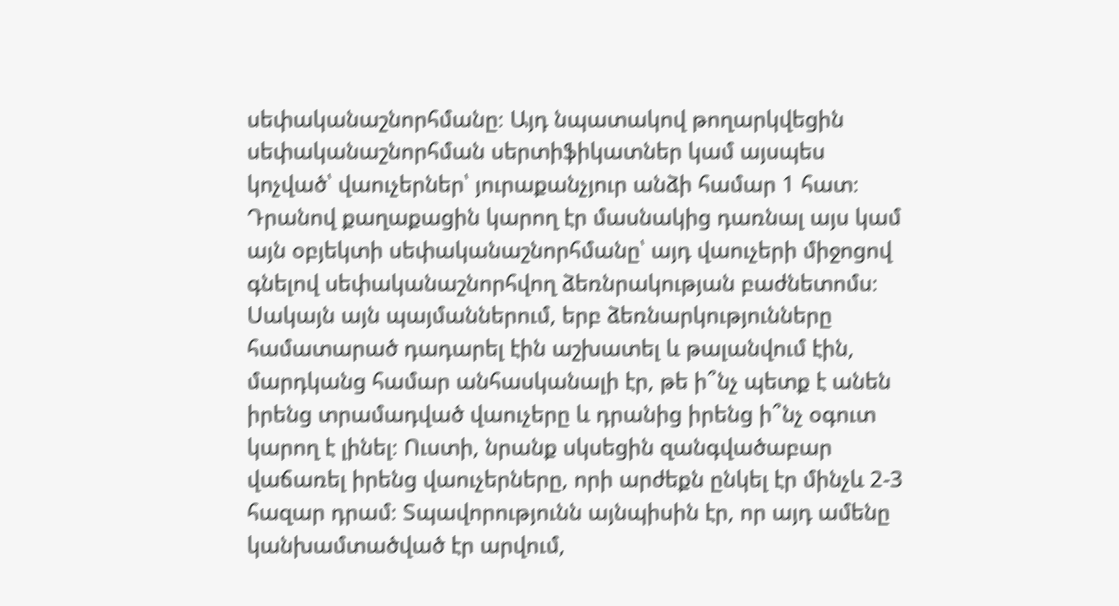սեփականաշնորհմանը։ Այդ նպատակով թողարկվեցին սեփականաշնորհման սերտիֆիկատներ կամ այսպես կոչված՝ վաուչերներ՝ յուրաքանչյուր անձի համար 1 հատ։ Դրանով քաղաքացին կարող էր մասնակից դառնալ այս կամ այն օբյեկտի սեփականաշնորհմանը՝ այդ վաուչերի միջոցով գնելով սեփականաշնորհվող ձեռնրակության բաժնետոմս։ Սակայն այն պայմաններում, երբ ձեռնարկությունները համատարած դադարել էին աշխատել և թալանվում էին, մարդկանց համար անհասկանալի էր, թե ի՞նչ պետք է անեն իրենց տրամադված վաուչերը և դրանից իրենց ի՞նչ օգուտ կարող է լինել։ Ուստի, նրանք սկսեցին զանգվածաբար վաճառել իրենց վաուչերները, որի արժեքն ընկել էր մինչև 2-3 հազար դրամ։ Տպավորությունն այնպիսին էր, որ այդ ամենը կանխամտածված էր արվում,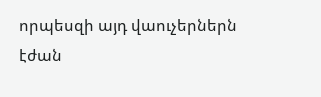որպեսզի այդ վաուչերներն էժան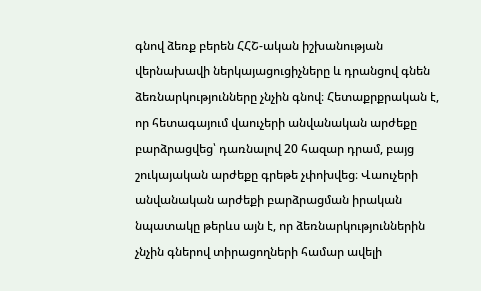գնով ձեռք բերեն ՀՀՇ-ական իշխանության վերնախավի ներկայացուցիչները և դրանցով գնեն ձեռնարկությունները չնչին գնով։ Հետաքրքրական է, որ հետագայում վաուչերի անվանական արժեքը բարձրացվեց՝ դառնալով 20 հազար դրամ, բայց շուկայական արժեքը գրեթե չփոխվեց։ Վաուչերի անվանական արժեքի բարձրացման իրական նպատակը թերևս այն է, որ ձեռնարկություններին չնչին գներով տիրացողների համար ավելի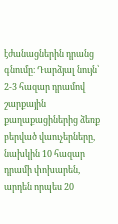էժանացներին դրանց գնումը։ Դարձյալ նույն՝ 2-3 հազար դրամով շարքային քաղաքացիներից ձեռք բերված վաուչերները, նախկին 10 հազար դրամի փոխարեն, արդեն որպես 20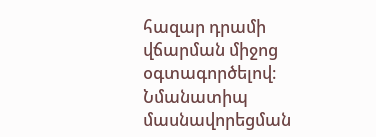հազար դրամի վճարման միջոց օգտագործելով։ Նմանատիպ մասնավորեցման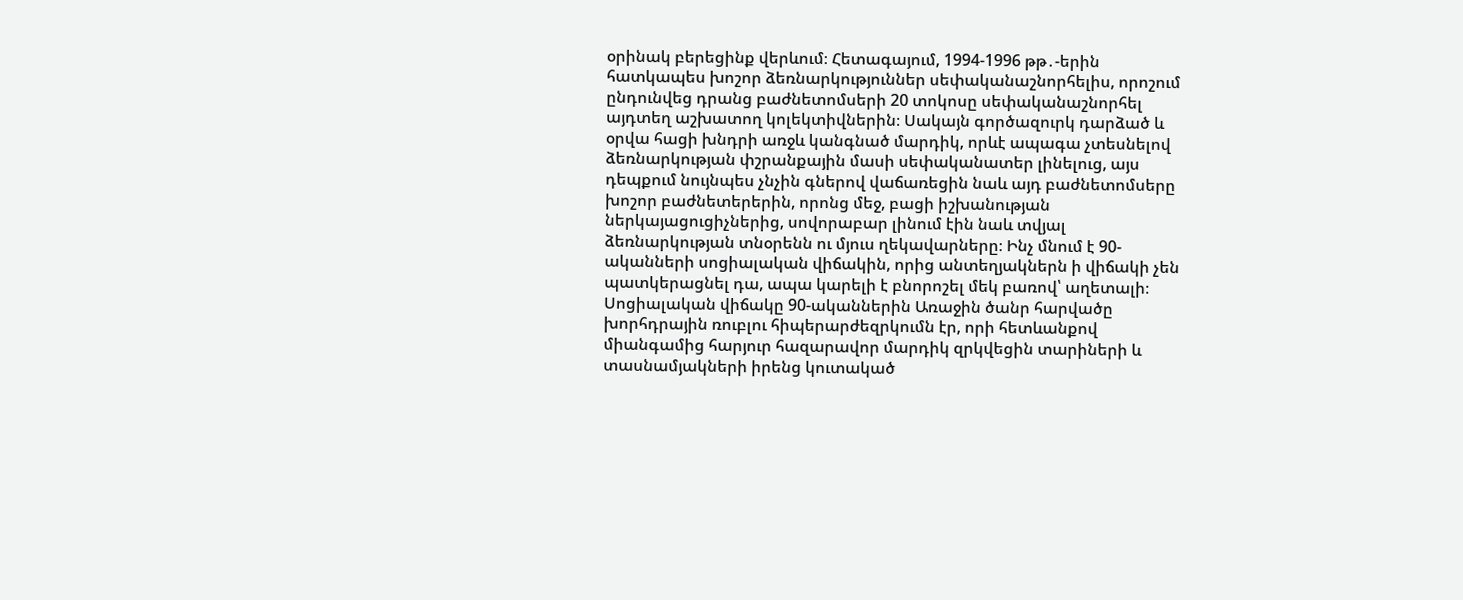օրինակ բերեցինք վերևում։ Հետագայում, 1994-1996 թթ․-երին հատկապես խոշոր ձեռնարկություններ սեփականաշնորհելիս, որոշում ընդունվեց դրանց բաժնետոմսերի 20 տոկոսը սեփականաշնորհել այդտեղ աշխատող կոլեկտիվներին։ Սակայն գործազուրկ դարձած և օրվա հացի խնդրի առջև կանգնած մարդիկ, որևէ ապագա չտեսնելով ձեռնարկության փշրանքային մասի սեփականատեր լինելուց, այս դեպքում նույնպես չնչին գներով վաճառեցին նաև այդ բաժնետոմսերը խոշոր բաժնետերերին, որոնց մեջ, բացի իշխանության ներկայացուցիչներից, սովորաբար լինում էին նաև տվյալ ձեռնարկության տնօրենն ու մյուս ղեկավարները։ Ինչ մնում է 90-ականների սոցիալական վիճակին, որից անտեղյակներն ի վիճակի չեն պատկերացնել դա, ապա կարելի է բնորոշել մեկ բառով՝ աղետալի։ Սոցիալական վիճակը 90-ականներին Առաջին ծանր հարվածը խորհդրային ռուբլու հիպերարժեզրկումն էր, որի հետևանքով միանգամից հարյուր հազարավոր մարդիկ զրկվեցին տարիների և տասնամյակների իրենց կուտակած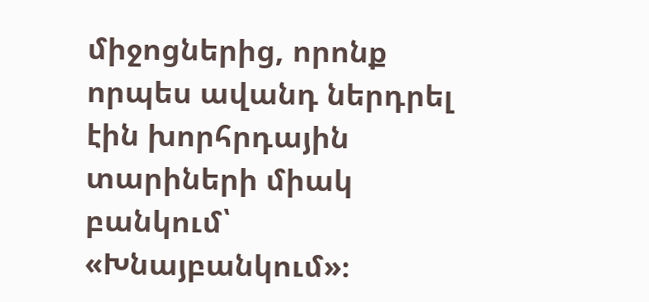միջոցներից, որոնք որպես ավանդ ներդրել էին խորհրդային տարիների միակ բանկում՝ «Խնայբանկում»։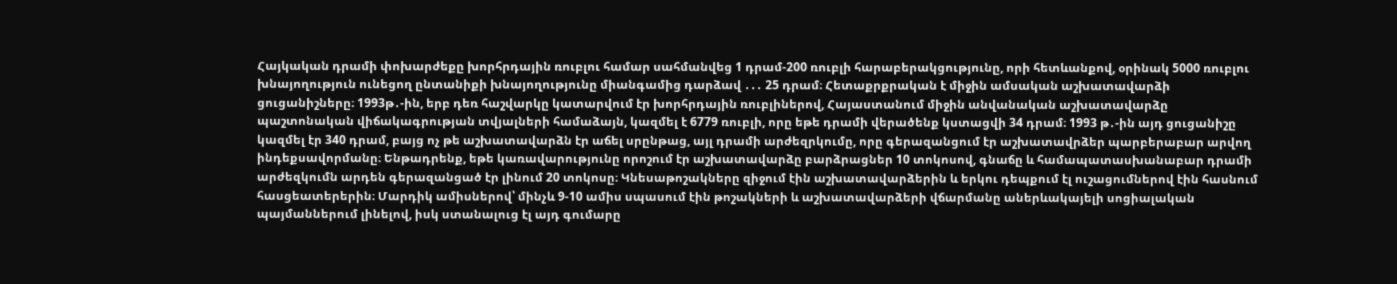Հայկական դրամի փոխարժեքը խորհրդային ռուբլու համար սահմանվեց 1 դրամ-200 ռուբլի հարաբերակցությունը, որի հետևանքով, օրինակ 5000 ռուբլու խնայողություն ունեցող ընտանիքի խնայողությունը միանգամից դարձավ ․․․ 25 դրամ։ Հետաքրքրական է միջին ամսական աշխատավարձի ցուցանիշները։ 1993թ․-ին, երբ դեռ հաշվարկը կատարվում էր խորհրդային ռուբլիներով, Հայաստանում միջին անվանական աշխատավարձը պաշտոնական վիճակագրության տվյալների համաձայն, կազմել է 6779 ռուբլի, որը եթե դրամի վերածենք կստացվի 34 դրամ։ 1993 թ․-ին այդ ցուցանիշը կազմել էր 340 դրամ, բայց ոչ թե աշխատավարձն էր աճել սրընթաց, այլ դրամի արժեզրկումը, որը գերազանցում էր աշխատավրձեր պարբերաբար արվող ինդեքսավորմանը։ Ենթադրենք, եթե կառավարությունը որոշում էր աշխատավարձը բարձրացներ 10 տոկոսով, գնաճը և համապատասխանաբար դրամի արժեզկումն արդեն գերազանցած էր լինում 20 տոկոսը։ Կնեսաթոշակները զիջում էին աշխատավարձերին և երկու դեպքում էլ ուշացումներով էին հասնում հասցեատերերին։ Մարդիկ ամիսներով՝ մինչև 9-10 ամիս սպասում էին թոշակների և աշխատավարձերի վճարմանը աներևակայելի սոցիալական պայմաններում լինելով, իսկ ստանալուց էլ այդ գումարը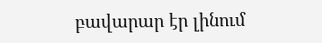բավարար էր լինում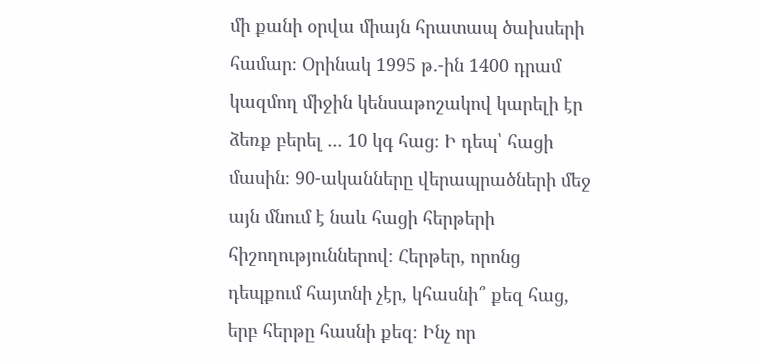մի քանի օրվա միայն հրատապ ծախսերի համար։ Օրինակ 1995 թ․-ին 1400 դրամ կազմող միջին կենսաթոշակով կարելի էր ձեռք բերել ․․․ 10 կգ հաց։ Ի դեպ՝ հացի մասին։ 90-ականները վերապրածների մեջ այն մնում է նաև հացի հերթերի հիշողություններով։ Հերթեր, որոնց դեպքում հայտնի չէր, կհասնի՞ քեզ հաց, երբ հերթը հասնի քեզ։ Ինչ որ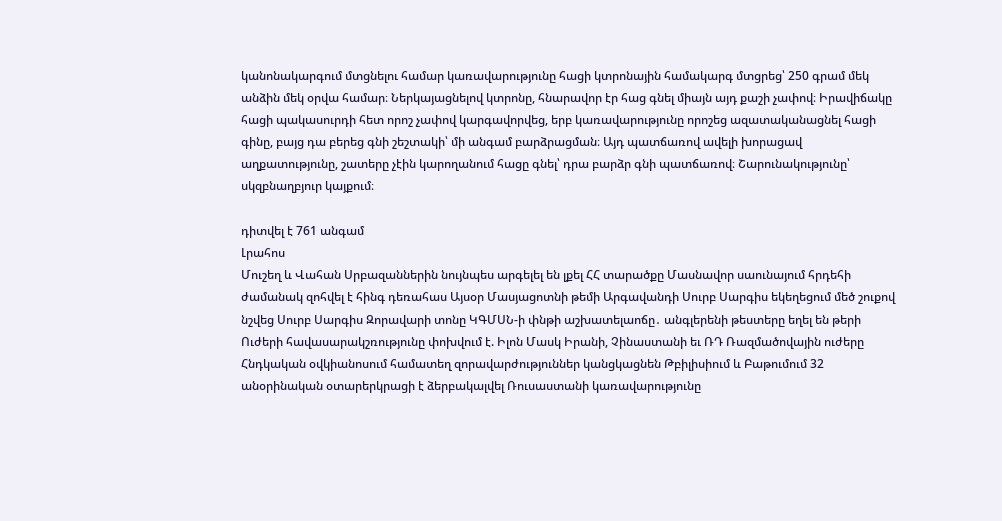կանոնակարգում մտցնելու համար կառավարությունը հացի կտրոնային համակարգ մտցրեց՝ 250 գրամ մեկ անձին մեկ օրվա համար։ Ներկայացնելով կտրոնը, հնարավոր էր հաց գնել միայն այդ քաշի չափով։ Իրավիճակը հացի պակասուրդի հետ որոշ չափով կարգավորվեց, երբ կառավարությունը որոշեց ազատականացնել հացի գինը, բայց դա բերեց գնի շեշտակի՝ մի անգամ բարձրացման։ Այդ պատճառով ավելի խորացավ աղքատությունը, շատերը չէին կարողանում հացը գնել՝ դրա բարձր գնի պատճառով։ Շարունակությունը՝ սկզբնաղբյուր կայքում։

դիտվել է 761 անգամ
Լրահոս
Մուշեղ և Վահան Սրբազաններին նույնպես արգելել են լքել ՀՀ տարածքը Մասնավոր սաունայում հրդեհի ժամանակ զոհվել է հինգ դեռահաս Այսօր Մասյացոտնի թեմի Արգավանդի Սուրբ Սարգիս եկեղեցում մեծ շուքով նշվեց Սուրբ Սարգիս Զորավարի տոնը ԿԳՄՍՆ-ի փնթի աշխատելաոճը․ անգլերենի թեստերը եղել են թերի Ուժերի հավասարակշռությունը փոխվում է. Իլոն Մասկ Իրանի, Չինաստանի եւ ՌԴ Ռազմածովային ուժերը Հնդկական օվկիանոսում համատեղ զորավարժություններ կանցկացնեն Թբիլիսիում և Բաթումում 32 անօրինական օտարերկրացի է ձերբակալվել Ռուսաստանի կառավարությունը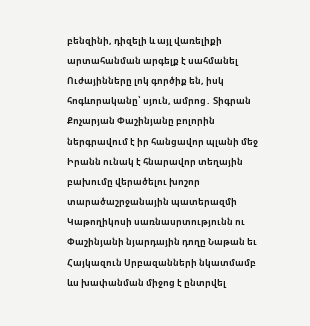բենզինի, դիզելի և այլ վառելիքի արտահանման արգելք է սահմանել Ուժայինները լոկ գործիք են, իսկ հոգևորականը՝ սյուն, ամրոց․ Տիգրան Քոչարյան Փաշինյանը բոլորին ներգրավում է իր հանցավոր պլանի մեջ Իրանն ունակ է հնարավոր տեղային բախումը վերածելու խոշոր տարածաշրջանային պատերազմի Կաթողիկոսի սառնասրտությունն ու Փաշինյանի նյարդային դողը Նաթան եւ Հայկազուն Սրբազանների նկատմամբ ևս խափանման միջոց է ընտրվել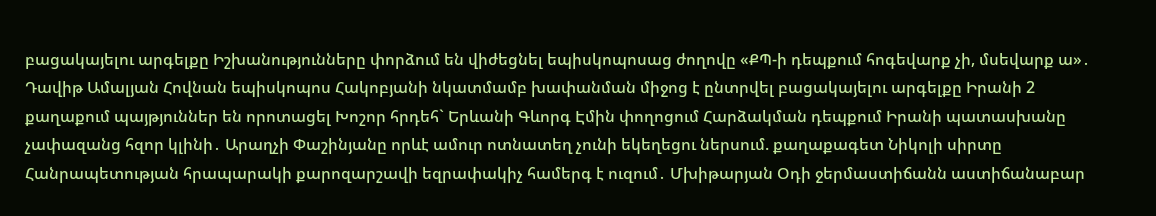բացակայելու արգելքը Իշխանությունները փորձում են վիժեցնել եպիսկոպոսաց ժողովը «ՔՊ-ի դեպքում հոգեվարք չի, մսեվարք ա»․ Դավիթ Ամալյան Հովնան եպիսկոպոս Հակոբյանի նկատմամբ խափանման միջոց է ընտրվել բացակայելու արգելքը Իրանի 2 քաղաքում պայթյուններ են որոտացել Խոշոր հրդեհ` Երևանի Գևորգ Էմին փողոցում Հարձակման դեպքում Իրանի պատասխանը չափազանց հզոր կլինի․ Արաղչի Փաշինյանը որևէ ամուր ոտնատեղ չունի եկեղեցու ներսում. քաղաքագետ Նիկոլի սիրտը Հանրապետության հրապարակի քարոզարշավի եզրափակիչ համերգ է ուզում․ Մխիթարյան Օդի ջերմաստիճանն աստիճանաբար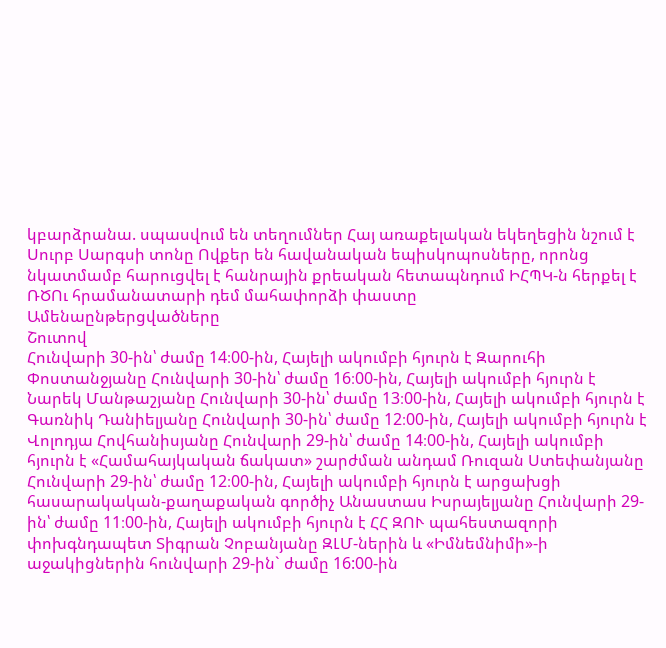կբարձրանա. սպասվում են տեղումներ Հայ առաքելական եկեղեցին նշում է Սուրբ Սարգսի տոնը Ովքեր են հավանական եպիսկոպոսները, որոնց նկատմամբ հարուցվել է հանրային քրեական հետապնդում ԻՀՊԿ-ն հերքել է ՌԾՈւ հրամանատարի դեմ մահափորձի փաստը
Ամենաընթերցվածները
Շուտով
Հունվարի 30-ին՝ ժամը 14։00-ին, Հայելի ակումբի հյուրն է Զարուհի Փոստանջյանը Հունվարի 30-ին՝ ժամը 16։00-ին, Հայելի ակումբի հյուրն է Նարեկ Մանթաշյանը Հունվարի 30-ին՝ ժամը 13։00-ին, Հայելի ակումբի հյուրն է Գառնիկ Դանիելյանը Հունվարի 30-ին՝ ժամը 12։00-ին, Հայելի ակումբի հյուրն է Վոլոդյա Հովհանիսյանը Հունվարի 29-ին՝ ժամը 14։00-ին, Հայելի ակումբի հյուրն է «Համահայկական ճակատ» շարժման անդամ Ռուզան Ստեփանյանը Հունվարի 29-ին՝ ժամը 12։00-ին, Հայելի ակումբի հյուրն է արցախցի հասարակական-քաղաքական գործիչ Անաստաս Իսրայելյանը Հունվարի 29-ին՝ ժամը 11։00-ին, Հայելի ակումբի հյուրն է ՀՀ ԶՈՒ պահեստազորի փոխգնդապետ Տիգրան Չոբանյանը ԶԼՄ-ներին և «Իմնեմնիմի»-ի աջակիցներին հունվարի 29-ին` ժամը 16:00-ին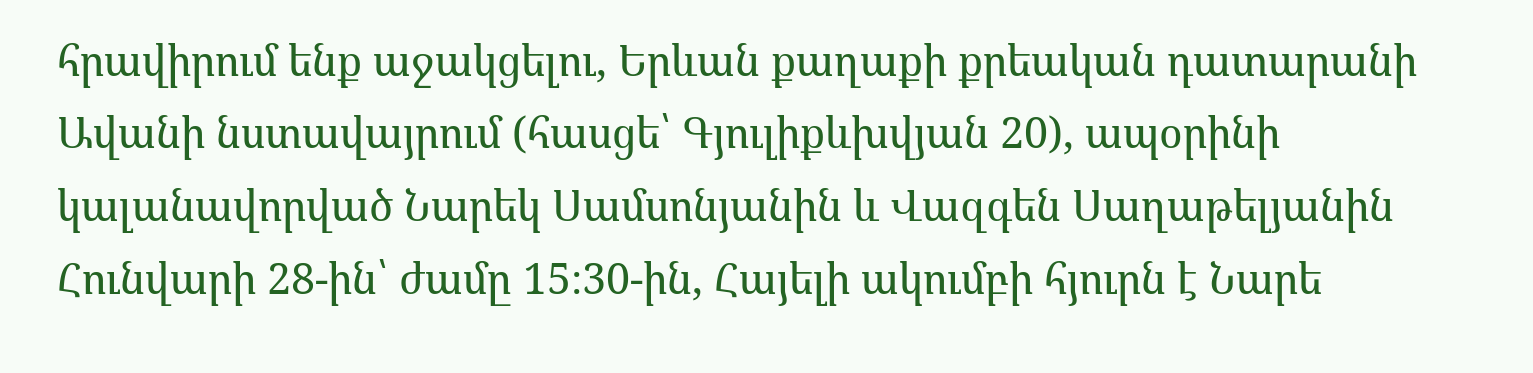հրավիրում ենք աջակցելու, Երևան քաղաքի քրեական դատարանի Ավանի նստավայրում (հասցե՝ Գյուլիքևխվյան 20), ապօրինի կալանավորված Նարեկ Սամսոնյանին և Վազգեն Սաղաթելյանին Հունվարի 28-ին՝ ժամը 15։30-ին, Հայելի ակումբի հյուրն է Նարե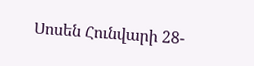Սոսեն Հունվարի 28-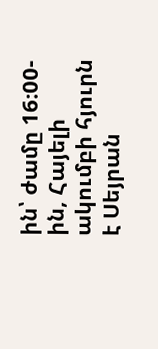ին՝ ժամը 16։00-ին, Հայելի ակումբի հյուրն է Սեյրան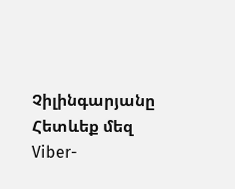Չիլինգարյանը
Հետևեք մեզ Viber-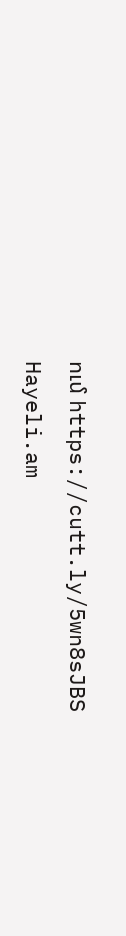ում https://cutt.ly/5wn8sJBS
Hayeli.am